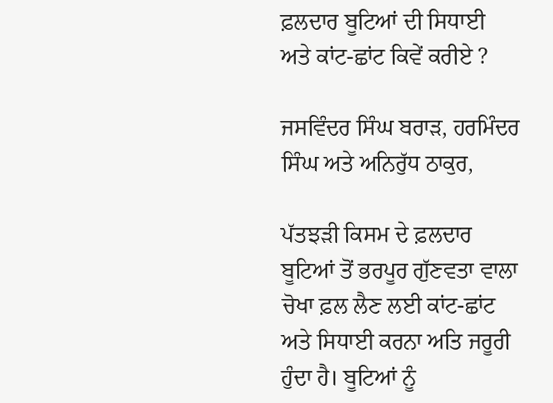ਫ਼ਲਦਾਰ ਬੂਟਿਆਂ ਦੀ ਸਿਧਾਈ ਅਤੇ ਕਾਂਟ-ਛਾਂਟ ਕਿਵੇਂ ਕਰੀਏ ?

ਜਸਵਿੰਦਰ ਸਿੰਘ ਬਰਾੜ, ਹਰਮਿੰਦਰ ਸਿੰਘ ਅਤੇ ਅਨਿਰੁੱਧ ਠਾਕੁਰ,

ਪੱਤਝੜੀ ਕਿਸਮ ਦੇ ਫ਼ਲਦਾਰ ਬੂਟਿਆਂ ਤੋਂ ਭਰਪੂਰ ਗੁੱਣਵਤਾ ਵਾਲਾ ਚੋਖਾ ਫ਼ਲ ਲੈਣ ਲਈ ਕਾਂਟ-ਛਾਂਟ ਅਤੇ ਸਿਧਾਈ ਕਰਨਾ ਅਤਿ ਜਰੂਰੀ ਹੁੰਦਾ ਹੈ। ਬੂਟਿਆਂ ਨੂੰ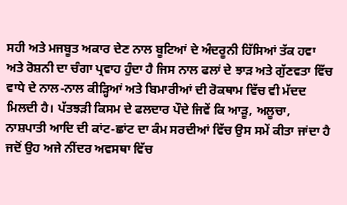ਸਹੀ ਅਤੇ ਮਜਬੂਤ ਅਕਾਰ ਦੇਣ ਨਾਲ ਬੂਟਿਆਂ ਦੇ ਅੰਦਰੂਨੀ ਹਿੱਸਿਆਂ ਤੱਕ ਹਵਾ ਅਤੇ ਰੋਸ਼ਨੀ ਦਾ ਚੰਗਾ ਪ੍ਰਵਾਹ ਹੁੰਦਾ ਹੈ ਜਿਸ ਨਾਲ ਫਲਾਂ ਦੇ ਝਾੜ ਅਤੇ ਗੁੱਣਵਤਾ ਵਿੱਚ ਵਾਧੇ ਦੇ ਨਾਲ-ਨਾਲ ਕੀੜ੍ਹਿਆਂ ਅਤੇ ਬਿਮਾਰੀਆਂ ਦੀ ਰੋਕਥਾਮ ਵਿੱਚ ਵੀ ਮੱਦਦ ਮਿਲਦੀ ਹੈ। ਪੱਤਝੜੀ ਕਿਸਮ ਦੇ ਫਲਦਾਰ ਪੌਦੇ ਜਿਵੇਂ ਕਿ ਆੜੂ, ਅਲੂਚਾ, ਨਾਸ਼ਪਾਤੀ ਆਦਿ ਦੀ ਕਾਂਟ-ਛਾਂਟ ਦਾ ਕੰਮ ਸਰਦੀਆਂ ਵਿੱਚ ਉਸ ਸਮੇਂ ਕੀਤਾ ਜਾਂਦਾ ਹੈ ਜਦੋਂ ਉਹ ਅਜੇ ਨੀਂਦਰ ਅਵਸਥਾ ਵਿੱਚ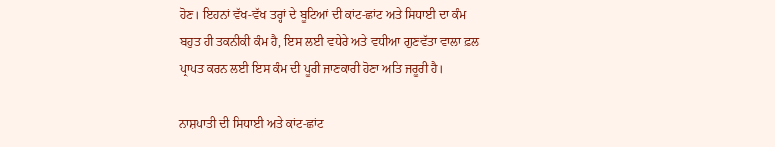ਹੋਣ। ਇਹਨਾਂ ਵੱਖ-ਵੱਖ ਤਰ੍ਹਾਂ ਦੇ ਬੂਟਿਆਂ ਦੀ ਕਾਂਟ-ਛਾਂਟ ਅਤੇ ਸਿਧਾਈ ਦਾ ਕੰਮ ਬਹੁਤ ਹੀ ਤਕਨੀਕੀ ਕੰਮ ਹੈ, ਇਸ ਲਈ ਵਧੇਰੇ ਅਤੇ ਵਧੀਆ ਗੁਣਵੱਤਾ ਵਾਲਾ ਫ਼ਲ ਪ੍ਰਾਪਤ ਕਰਨ ਲਈ ਇਸ ਕੰਮ ਦੀ ਪੂਰੀ ਜਾਣਕਾਰੀ ਹੋਣਾ ਅਤਿ ਜਰੂਰੀ ਹੈ।

ਨਾਸ਼ਪਾਤੀ ਦੀ ਸਿਧਾਈ ਅਤੇ ਕਾਂਟ-ਛਾਂਟ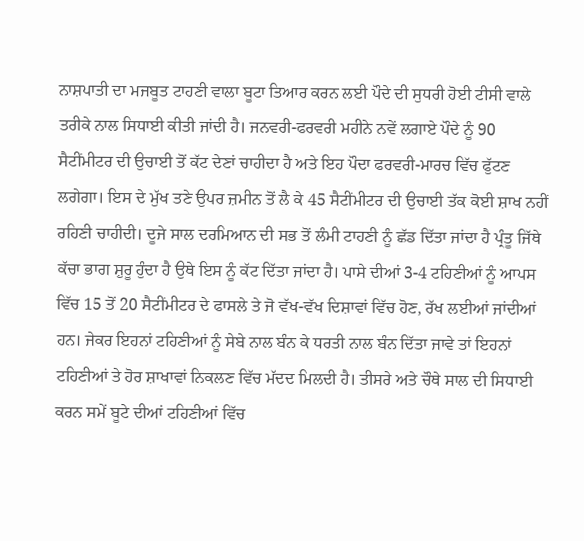ਨਾਸ਼ਪਾਤੀ ਦਾ ਮਜਬੂਤ ਟਾਹਣੀ ਵਾਲਾ ਬੂਟਾ ਤਿਆਰ ਕਰਨ ਲਈ ਪੌਦੇ ਦੀ ਸੁਧਰੀ ਹੋਈ ਟੀਸੀ ਵਾਲੇ ਤਰੀਕੇ ਨਾਲ ਸਿਧਾਈ ਕੀਤੀ ਜਾਂਦੀ ਹੈ। ਜਨਵਰੀ-ਫਰਵਰੀ ਮਹੀਨੇ ਨਵੇਂ ਲਗਾਏ ਪੌਦੇ ਨੂੰ 90 ਸੈਟੀਂਮੀਟਰ ਦੀ ਉਚਾਈ ਤੋਂ ਕੱਟ ਦੇਣਾਂ ਚਾਹੀਦਾ ਹੈ ਅਤੇ ਇਹ ਪੌਦਾ ਫਰਵਰੀ-ਮਾਰਚ ਵਿੱਚ ਫੁੱਟਣ ਲਗੇਗਾ। ਇਸ ਦੇ ਮੁੱਖ ਤਣੇ ਉਪਰ ਜ਼ਮੀਨ ਤੋਂ ਲੈ ਕੇ 45 ਸੈਟੀਂਮੀਟਰ ਦੀ ਉਚਾਈ ਤੱਕ ਕੋਈ ਸ਼ਾਖ ਨਹੀਂ ਰਹਿਣੀ ਚਾਹੀਦੀ। ਦੂਜੇ ਸਾਲ ਦਰਮਿਆਨ ਦੀ ਸਭ ਤੋਂ ਲੰਮੀ ਟਾਹਣੀ ਨੂੰ ਛੱਡ ਦਿੱਤਾ ਜਾਂਦਾ ਹੈ ਪ੍ਰੰਤੂ ਜਿੱਥੇ ਕੱਚਾ ਭਾਗ ਸ਼ੁਰੂ ਹੁੰਦਾ ਹੈ ਉਥੇ ਇਸ ਨੂੰ ਕੱਟ ਦਿੱਤਾ ਜਾਂਦਾ ਹੈ। ਪਾਸੇ ਦੀਆਂ 3-4 ਟਹਿਣੀਆਂ ਨੂੰ ਆਪਸ ਵਿੱਚ 15 ਤੋਂ 20 ਸੈਟੀਂਮੀਟਰ ਦੇ ਫਾਸਲੇ ਤੇ ਜੋ ਵੱਖ-ਵੱਖ ਦਿਸ਼ਾਵਾਂ ਵਿੱਚ ਹੋਣ, ਰੱਖ ਲਈਆਂ ਜਾਂਦੀਆਂ ਹਨ। ਜੇਕਰ ਇਹਨਾਂ ਟਹਿਣੀਆਂ ਨੂੰ ਸੇਬੇ ਨਾਲ ਬੰਨ ਕੇ ਧਰਤੀ ਨਾਲ ਬੰਨ ਦਿੱਤਾ ਜਾਵੇ ਤਾਂ ਇਹਨਾਂ ਟਹਿਣੀਆਂ ਤੇ ਹੋਰ ਸ਼ਾਖਾਵਾਂ ਨਿਕਲਣ ਵਿੱਚ ਮੱਦਦ ਮਿਲਦੀ ਹੈ। ਤੀਸਰੇ ਅਤੇ ਚੌਥੇ ਸਾਲ ਦੀ ਸਿਧਾਈ ਕਰਨ ਸਮੇਂ ਬੂਟੇ ਦੀਆਂ ਟਹਿਣੀਆਂ ਵਿੱਚ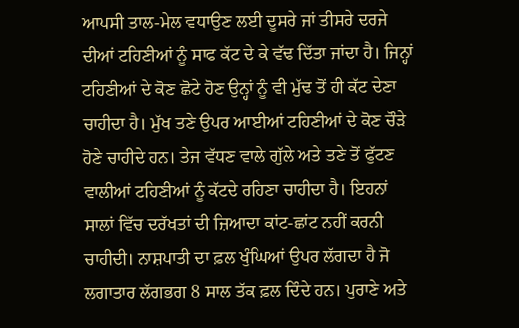ਆਪਸੀ ਤਾਲ-ਮੇਲ ਵਧਾਉਣ ਲਈ ਦੂਸਰੇ ਜਾਂ ਤੀਸਰੇ ਦਰਜੇ ਦੀਆਂ ਟਹਿਣੀਆਂ ਨੂੰ ਸਾਫ ਕੱਟ ਦੇ ਕੇ ਵੱਢ ਦਿੱਤਾ ਜਾਂਦਾ ਹੈ। ਜਿਨ੍ਹਾਂ ਟਹਿਣੀਆਂ ਦੇ ਕੋਣ ਛੋਟੇ ਹੋਣ ਉਨ੍ਹਾਂ ਨੂੰ ਵੀ ਮੁੱਢ ਤੋਂ ਹੀ ਕੱਟ ਦੇਣਾ ਚਾਹੀਦਾ ਹੈ। ਮੁੱਖ ਤਣੇ ਉਪਰ ਆਈਆਂ ਟਹਿਣੀਆਂ ਦੇ ਕੋਣ ਚੌੜੇ ਹੋਣੇ ਚਾਹੀਦੇ ਹਨ। ਤੇਜ ਵੱਧਣ ਵਾਲੇ ਗੁੱਲੇ ਅਤੇ ਤਣੇ ਤੋਂ ਫੁੱਟਣ ਵਾਲੀਆਂ ਟਹਿਣੀਆਂ ਨੂੰ ਕੱਟਦੇ ਰਹਿਣਾ ਚਾਹੀਦਾ ਹੈ। ਇਹਨਾਂ ਸਾਲਾਂ ਵਿੱਚ ਦਰੱਖਤਾਂ ਦੀ ਜ਼ਿਆਦਾ ਕਾਂਟ-ਛਾਂਟ ਨਹੀਂ ਕਰਨੀ ਚਾਹੀਦੀ। ਨਾਸ਼ਪਾਤੀ ਦਾ ਫ਼ਲ ਖੁੰਘਿਆਂ ਉਪਰ ਲੱਗਦਾ ਹੈ ਜੋ ਲਗਾਤਾਰ ਲੱਗਭਗ 8 ਸਾਲ ਤੱਕ ਫ਼ਲ ਦਿੰਦੇ ਹਨ। ਪੁਰਾਣੇ ਅਤੇ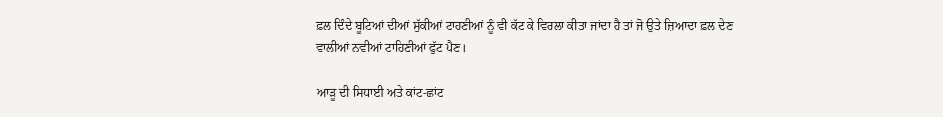ਫ਼ਲ ਦਿੰਦੇ ਬੂਟਿਆਂ ਦੀਆਂ ਸੁੱਕੀਆਂ ਟਾਹਣੀਆਂ ਨੂੰ ਵੀ ਕੱਟ ਕੇ ਵਿਰਲਾ ਕੀਤਾ ਜਾਂਦਾ ਹੈ ਤਾਂ ਜੋ ਉਤੇ ਜ਼ਿਆਦਾ ਫ਼ਲ ਦੇਣ ਵਾਲੀਆਂ ਨਵੀਆਂ ਟਾਹਿਣੀਆਂ ਫੁੱਟ ਪੈਣ।

ਆੜੂ ਦੀ ਸਿਧਾਈ ਅਤੇ ਕਾਂਟ-ਛਾਂਟ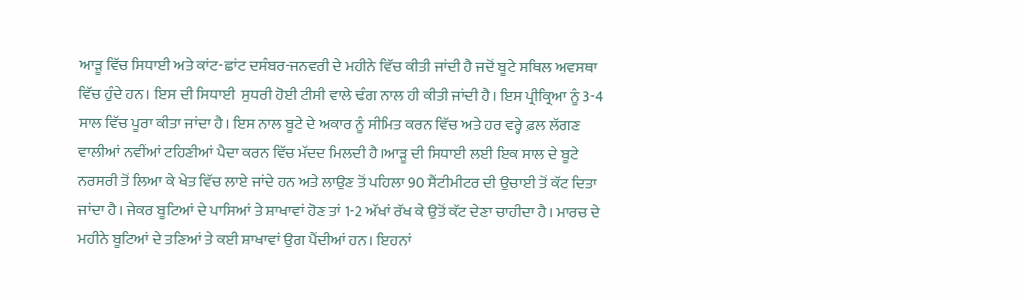ਆੜੂ ਵਿੱਚ ਸਿਧਾਈ ਅਤੇ ਕਾਂਟ-ਛਾਂਟ ਦਸੰਬਰ-ਜਨਵਰੀ ਦੇ ਮਹੀਨੇ ਵਿੱਚ ਕੀਤੀ ਜਾਂਦੀ ਹੈ ਜਦੋਂ ਬੂਟੇ ਸਥਿਲ ਅਵਸਥਾ ਵਿੱਚ ਹੁੰਦੇ ਹਨ। ਇਸ ਦੀ ਸਿਧਾਈ  ਸੁਧਰੀ ਹੋਈ ਟੀਸੀ ਵਾਲੇ ਢੰਗ ਨਾਲ ਹੀ ਕੀਤੀ ਜਾਂਦੀ ਹੈ। ਇਸ ਪ੍ਰੀਕ੍ਰਿਆ ਨੂੰ 3-4 ਸਾਲ ਵਿੱਚ ਪੂਰਾ ਕੀਤਾ ਜਾਂਦਾ ਹੈ। ਇਸ ਨਾਲ ਬੂਟੇ ਦੇ ਅਕਾਰ ਨੂੰ ਸੀਮਿਤ ਕਰਨ ਵਿੱਚ ਅਤੇ ਹਰ ਵਰ੍ਹੇ ਫ਼ਲ ਲੱਗਣ ਵਾਲੀਆਂ ਨਵੀਂਆਂ ਟਹਿਣੀਆਂ ਪੈਦਾ ਕਰਨ ਵਿੱਚ ਮੱਦਦ ਮਿਲਦੀ ਹੈ।ਆੜੂ ਦੀ ਸਿਧਾਈ ਲਈ ਇਕ ਸਾਲ ਦੇ ਬੂਟੇ ਨਰਸਰੀ ਤੋਂ ਲਿਆ ਕੇ ਖੇਤ ਵਿੱਚ ਲਾਏ ਜਾਂਦੇ ਹਨ ਅਤੇ ਲਾਉਣ ਤੋਂ ਪਹਿਲਾ 90 ਸੈਂਟੀਮੀਟਰ ਦੀ ਉਚਾਈ ਤੋਂ ਕੱਟ ਦਿਤਾ ਜਾਂਦਾ ਹੈ। ਜੇਕਰ ਬੂਟਿਆਂ ਦੇ ਪਾਸਿਆਂ ਤੇ ਸ਼ਾਖਾਵਾਂ ਹੋਣ ਤਾਂ 1-2 ਅੱਖਾਂ ਰੱਖ ਕੇ ਉਤੋਂ ਕੱਟ ਦੇਣਾ ਚਾਹੀਦਾ ਹੈ। ਮਾਰਚ ਦੇ ਮਹੀਨੇ ਬੂਟਿਆਂ ਦੇ ਤਣਿਆਂ ਤੇ ਕਈ ਸ਼ਾਖਾਵਾਂ ਉਗ ਪੈਂਦੀਆਂ ਹਨ। ਇਹਨਾਂ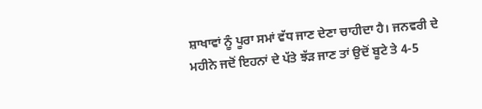ਸ਼ਾਖਾਵਾਂ ਨੂੰ ਪੂਰਾ ਸਮਾਂ ਵੱਧ ਜਾਣ ਦੇਣਾ ਚਾਹੀਦਾ ਹੈ। ਜਨਵਰੀ ਦੇ ਮਹੀਨੇ ਜਦੋਂ ਇਹਨਾਂ ਦੇ ਪੱਤੇ ਝੱੜ ਜਾਣ ਤਾਂ ਉਦੋਂ ਬੂਟੇ ਤੇ 4-5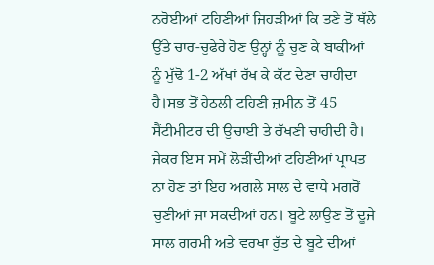ਨਰੋਈਆਂ ਟਹਿਣੀਆਂ ਜਿਹੜੀਆਂ ਕਿ ਤਣੇ ਤੋਂ ਥੱਲੇ ਉੱਤੇ ਚਾਰ-ਚੁਫੇਰੇ ਹੋਣ ਉਨ੍ਹਾਂ ਨੂੰ ਚੁਣ ਕੇ ਬਾਕੀਆਂ ਨੂੰ ਮੁੱਢੋ 1-2 ਅੱਖਾਂ ਰੱਖ ਕੇ ਕੱਟ ਦੇਣਾ ਚਾਹੀਦਾ ਹੈ।ਸਭ ਤੋਂ ਹੇਠਲੀ ਟਹਿਣੀ ਜ਼ਮੀਨ ਤੋਂ 45 ਸੈਂਟੀਮੀਟਰ ਦੀ ਉਚਾਈ ਤੇ ਰੱਖਣੀ ਚਾਹੀਦੀ ਹੈ। ਜੇਕਰ ਇਸ ਸਮੇਂ ਲੋੜੀਂਦੀਆਂ ਟਹਿਣੀਆਂ ਪ੍ਰਾਪਤ ਨਾ ਹੋਣ ਤਾਂ ਇਹ ਅਗਲੇ ਸਾਲ ਦੇ ਵਾਧੇ ਮਗਰੋਂ ਚੁਣੀਆਂ ਜਾ ਸਕਦੀਆਂ ਹਨ। ਬੂਟੇ ਲਾਉਣ ਤੋਂ ਦੂਜੇ ਸਾਲ ਗਰਮੀ ਅਤੇ ਵਰਖਾ ਰੁੱਤ ਦੇ ਬੂਟੇ ਦੀਆਂ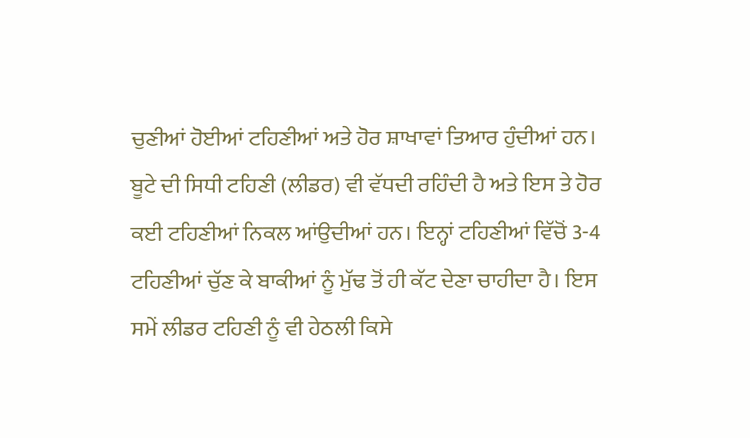ਚੁਣੀਆਂ ਹੋਈਆਂ ਟਹਿਣੀਆਂ ਅਤੇ ਹੋਰ ਸ਼ਾਖਾਵਾਂ ਤਿਆਰ ਹੁੰਦੀਆਂ ਹਨ। ਬੂਟੇ ਦੀ ਸਿਧੀ ਟਹਿਣੀ (ਲੀਡਰ) ਵੀ ਵੱਧਦੀ ਰਹਿੰਦੀ ਹੈ ਅਤੇ ਇਸ ਤੇ ਹੋਰ ਕਈ ਟਹਿਣੀਆਂ ਨਿਕਲ ਆਂਉਦੀਆਂ ਹਨ। ਇਨ੍ਹਾਂ ਟਹਿਣੀਆਂ ਵਿੱਚੋਂ 3-4 ਟਹਿਣੀਆਂ ਚੁੱਣ ਕੇ ਬਾਕੀਆਂ ਨੂੰ ਮੁੱਢ ਤੋਂ ਹੀ ਕੱਟ ਦੇਣਾ ਚਾਹੀਦਾ ਹੈ। ਇਸ ਸਮੇਂ ਲੀਡਰ ਟਹਿਣੀ ਨੂੰ ਵੀ ਹੇਠਲੀ ਕਿਸੇ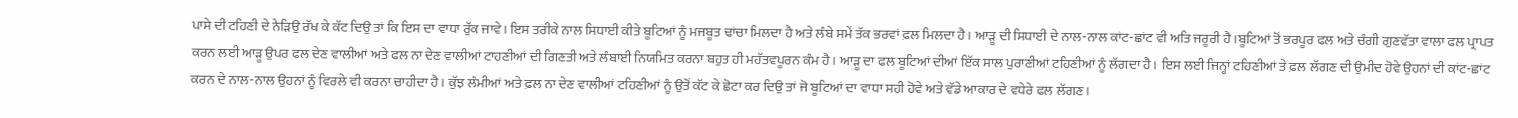ਪਾਸੇ ਦੀ ਟਹਿਣੀ ਦੇ ਨੇੜਿਉ ਰੱਖ ਕੇ ਕੱਟ ਦਿਉ ਤਾਂ ਕਿ ਇਸ ਦਾ ਵਾਧਾ ਰੁੱਕ ਜਾਵੇ। ਇਸ ਤਰੀਕੇ ਨਾਲ ਸਿਧਾਈ ਕੀਤੇ ਬੂਟਿਆਂ ਨੂੰ ਮਜਬੂਤ ਢਾਂਚਾ ਮਿਲਦਾ ਹੈ ਅਤੇ ਲੰਬੇ ਸਮੇਂ ਤੱਕ ਭਰਵਾਂ ਫ਼ਲ ਮਿਲਦਾ ਹੈ। ਆੜੂ ਦੀ ਸਿਧਾਈ ਦੇ ਨਾਲ-ਨਾਲ ਕਾਂਟ-ਛਾਂਟ ਵੀ ਅਤਿ ਜਰੂਰੀ ਹੈ।ਬੂਟਿਆਂ ਤੋਂ ਭਰਪੂਰ ਫਲ ਅਤੇ ਚੰਗੀ ਗੁਣਵੱਤਾ ਵਾਲਾ ਫਲ ਪ੍ਰਾਪਤ ਕਰਨ ਲਈ ਆੜੂ ਉਪਰ ਫਲ ਦੇਣ ਵਾਲੀਆਂ ਅਤੇ ਫਲ ਨਾ ਦੇਣ ਵਾਲੀਆਂ ਟਾਹਣੀਆਂ ਦੀ ਗਿਣਤੀ ਅਤੇ ਲੰਬਾਈ ਨਿਯਮਿਤ ਕਰਨਾ ਬਹੁਤ ਹੀ ਮਹੱਤਵਪੂਰਨ ਕੰਮ ਹੈ। ਆੜੂ ਦਾ ਫਲ ਬੂਟਿਆਂ ਦੀਆਂ ਇੱਕ ਸਾਲ ਪੁਰਾਣੀਆਂ ਟਹਿਣੀਆਂ ਨੂੰ ਲੱਗਦਾ ਹੈ। ਇਸ ਲਈ ਜਿਨ੍ਹਾਂ ਟਹਿਣੀਆਂ ਤੇ ਫ਼ਲ ਲੱਗਣ ਦੀ ਉਮੀਦ ਹੋਵੇ ਉਹਨਾਂ ਦੀ ਕਾਂਟ-ਛਾਂਟ ਕਰਨ ਦੇ ਨਾਲ-ਨਾਲ ਉਹਨਾਂ ਨੂੰ ਵਿਰਲੇ ਵੀ ਕਰਨਾ ਚਾਹੀਦਾ ਹੈ। ਕੁੱਝ ਲੰਮੀਆਂ ਅਤੇ ਫ਼ਲ ਨਾ ਦੇਣ ਵਾਲੀਆਂ ਟਹਿਣੀਆਂ ਨੂੰ ਉਤੋਂ ਕੱਟ ਕੇ ਛੋਟਾ ਕਰ ਦਿਉ ਤਾਂ ਜੋ ਬੂਟਿਆਂ ਦਾ ਵਾਧਾ ਸਹੀ ਹੋਵੇ ਅਤੇ ਵੱਡੇ ਆਕਾਰ ਦੇ ਵਧੇਰੇ ਫਲ ਲੱਗਣ।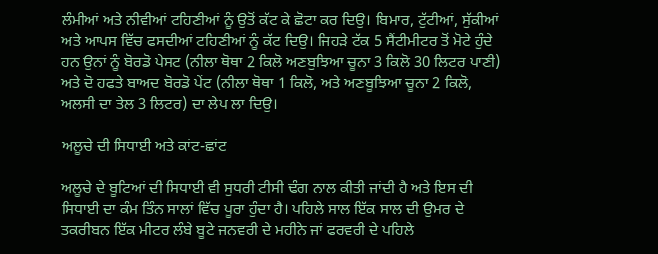ਲੰਮੀਆਂ ਅਤੇ ਨੀਵੀਆਂ ਟਹਿਣੀਆਂ ਨੂੰ ਉਤੋਂ ਕੱਟ ਕੇ ਛੋਟਾ ਕਰ ਦਿਉ। ਬਿਮਾਰ, ਟੁੱਟੀਆਂ, ਸੁੱਕੀਆਂ ਅਤੇ ਆਪਸ ਵਿੱਚ ਫਸਦੀਆਂ ਟਹਿਣੀਆਂ ਨੂੰ ਕੱਟ ਦਿਉ। ਜਿਹੜੇ ਟੱਕ 5 ਸੈਂਟੀਮੀਟਰ ਤੋਂ ਮੋਟੇ ਹੁੰਦੇ ਹਨ ਉਨਾਂ ਨੂੰ ਬੋਰਡੋ ਪੇਸਟ (ਨੀਲਾ ਥੋਥਾ 2 ਕਿਲੋ ਅਣਬੁਝਿਆ ਚੂਨਾ 3 ਕਿਲੋ 30 ਲਿਟਰ ਪਾਣੀ) ਅਤੇ ਦੋ ਹਫਤੇ ਬਾਅਦ ਬੋਰਡੋ ਪੇਂਟ (ਨੀਲਾ ਥੋਥਾ 1 ਕਿਲੋ, ਅਤੇ ਅਣਬੂਝਿਆ ਚੂਨਾ 2 ਕਿਲੋ, ਅਲਸੀ ਦਾ ਤੇਲ 3 ਲਿਟਰ) ਦਾ ਲੇਪ ਲਾ ਦਿਉ।

ਅਲੂਚੇ ਦੀ ਸਿਧਾਈ ਅਤੇ ਕਾਂਟ-ਛਾਂਟ

ਅਲੂਚੇ ਦੇ ਬੂਟਿਆਂ ਦੀ ਸਿਧਾਈ ਵੀ ਸੁਧਰੀ ਟੀਸੀ ਢੰਗ ਨਾਲ ਕੀਤੀ ਜਾਂਦੀ ਹੈ ਅਤੇ ਇਸ ਦੀ ਸਿਧਾਈ ਦਾ ਕੰਮ ਤਿੰਨ ਸਾਲਾਂ ਵਿੱਚ ਪੂਰਾ ਹੁੰਦਾ ਹੈ। ਪਹਿਲੇ ਸਾਲ ਇੱਕ ਸਾਲ ਦੀ ਉਮਰ ਦੇ ਤਕਰੀਬਨ ਇੱਕ ਮੀਟਰ ਲੰਬੇ ਬੂਟੇ ਜਨਵਰੀ ਦੇ ਮਹੀਨੇ ਜਾਂ ਫਰਵਰੀ ਦੇ ਪਹਿਲੇ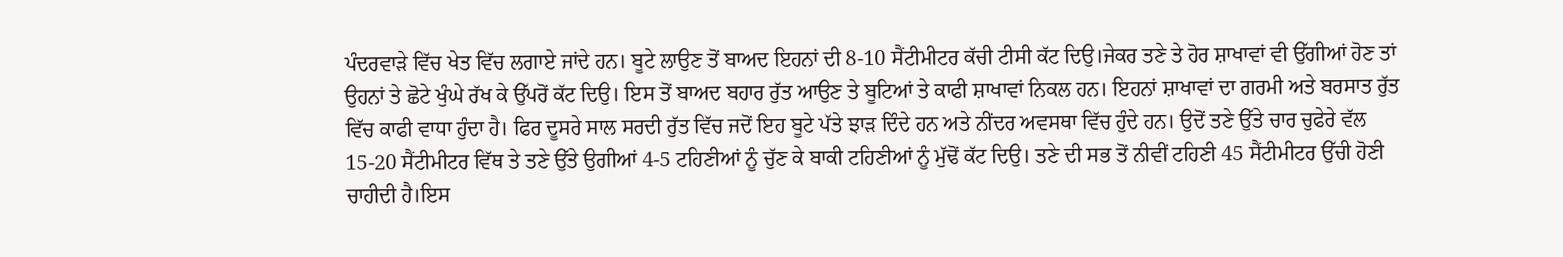ਪੰਦਰਵਾੜੇ ਵਿੱਚ ਖੇਤ ਵਿੱਚ ਲਗਾਏ ਜਾਂਦੇ ਹਨ। ਬੂਟੇ ਲਾਉਣ ਤੋਂ ਬਾਅਦ ਇਹਨਾਂ ਦੀ 8-10 ਸੈਂਟੀਮੀਟਰ ਕੱਚੀ ਟੀਸੀ ਕੱਟ ਦਿਉ।ਜੇਕਰ ਤਣੇ ਤੇ ਹੋਰ ਸ਼ਾਖਾਵਾਂ ਵੀ ਉੱਗੀਆਂ ਹੋਣ ਤਾਂ ਉਹਨਾਂ ਤੇ ਛੋਟੇ ਖੁੰਘੇ ਰੱਖ ਕੇ ਉੱਪਰੋਂ ਕੱਟ ਦਿਉ। ਇਸ ਤੋਂ ਬਾਅਦ ਬਹਾਰ ਰੁੱਤ ਆਉਣ ਤੇ ਬੂਟਿਆਂ ਤੇ ਕਾਫੀ ਸ਼ਾਖਾਵਾਂ ਨਿਕਲ ਹਨ। ਇਹਨਾਂ ਸ਼ਾਖਾਵਾਂ ਦਾ ਗਰਮੀ ਅਤੇ ਬਰਸਾਤ ਰੁੱਤ ਵਿੱਚ ਕਾਫੀ ਵਾਧਾ ਹੁੰਦਾ ਹੈ। ਫਿਰ ਦੂਸਰੇ ਸਾਲ ਸਰਦੀ ਰੁੱਤ ਵਿੱਚ ਜਦੋਂ ਇਹ ਬੂਟੇ ਪੱਤੇ ਝਾੜ ਦਿੰਦੇ ਹਨ ਅਤੇ ਨੀਂਦਰ ਅਵਸਥਾ ਵਿੱਚ ਹੁੰਦੇ ਹਨ। ਉਦੋਂ ਤਣੇ ਉੱਤੇ ਚਾਰ ਚੁਫੇਰੇ ਵੱਲ 15-20 ਸੈਂਟੀਮੀਟਰ ਵਿੱਥ ਤੇ ਤਣੇ ਉੱਤੇ ਉਗੀਆਂ 4-5 ਟਹਿਣੀਆਂ ਨੂੰ ਚੁੱਣ ਕੇ ਬਾਕੀ ਟਹਿਣੀਆਂ ਨੂੰ ਮੁੱਢੋਂ ਕੱਟ ਦਿਉ। ਤਣੇ ਦੀ ਸਭ ਤੋਂ ਨੀਵੀਂ ਟਹਿਣੀ 45 ਸੈਂਟੀਮੀਟਰ ਉੱਚੀ ਹੋਣੀ ਚਾਹੀਦੀ ਹੈ।ਇਸ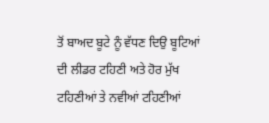ਤੋਂ ਬਾਅਦ ਬੂਟੇ ਨੂੰ ਵੱਧਣ ਦਿਉ ਬੂਟਿਆਂ ਦੀ ਲੀਡਰ ਟਹਿਣੀ ਅਤੇ ਹੋਰ ਮੁੱਖ ਟਹਿਣੀਆਂ ਤੇ ਨਵੀਆਂ ਟਹਿਣੀਆਂ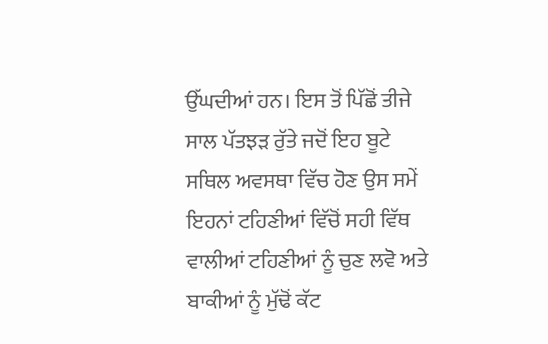ਉੱਘਦੀਆਂ ਹਨ। ਇਸ ਤੋਂ ਪਿੱਛੋਂ ਤੀਜੇ ਸਾਲ ਪੱਤਝੜ ਰੁੱਤੇ ਜਦੋਂ ਇਹ ਬੂਟੇ ਸਥਿਲ ਅਵਸਥਾ ਵਿੱਚ ਹੋਣ ਉਸ ਸਮੇਂ ਇਹਨਾਂ ਟਹਿਣੀਆਂ ਵਿੱਚੋਂ ਸਹੀ ਵਿੱਥ ਵਾਲੀਆਂ ਟਹਿਣੀਆਂ ਨੂੰ ਚੁਣ ਲਵੋ ਅਤੇ ਬਾਕੀਆਂ ਨੂੰ ਮੁੱਢੋਂ ਕੱਟ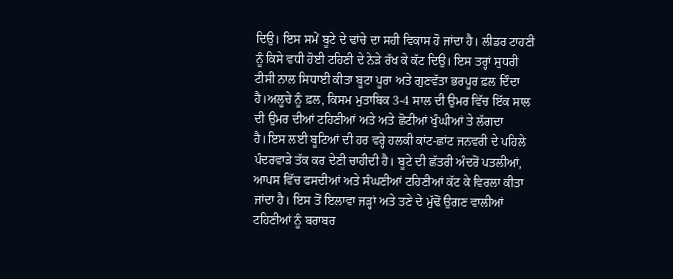ਦਿਉ। ਇਸ ਸਮੇਂ ਬੂਟੇ ਦੇ ਢਾਂਚੇ ਦਾ ਸਹੀ ਵਿਕਾਸ ਹੋ ਜਾਂਦਾ ਹੈ। ਲੀਡਰ ਟਾਹਣੀ ਨੂੰ ਕਿਸੇ ਵਧੀ ਹੋਈ ਟਹਿਣੀ ਦੇ ਨੇੜੇ ਰੱਖ ਕੇ ਕੱਟ ਦਿਉ। ਇਸ ਤਰ੍ਹਾਂ ਸੁਧਰੀ ਟੀਸੀ ਨਾਲ ਸਿਧਾਈ ਕੀਤਾ ਬੂਟਾ ਪੂਰਾ ਅਤੇ ਗੁਣਵੱਤਾ ਭਰਪੂਰ ਫ਼ਲ ਦਿੰਦਾ ਹੈ।ਅਲੂਚੇ ਨੂੰ ਫ਼ਲ, ਕਿਸਮ ਮੁਤਾਬਿਕ 3-4 ਸਾਲ ਦੀ ਉਮਰ ਵਿੱਚ ਇੱਕ ਸਾਲ ਦੀ ਉਮਰ ਦੀਆਂ ਟਹਿਣੀਆਂ ਅਤੇ ਅਤੇ ਛੋਟੀਆਂ ਖੁੰਘੀਆਂ ਤੇ ਲੱਗਦਾ ਹੈ।ਇਸ ਲਈ ਬੂਟਿਆਂ ਦੀ ਹਰ ਵਰ੍ਹੇ ਹਲਕੀ ਕਾਂਟ-ਛਾਂਟ ਜਨਵਰੀ ਦੇ ਪਹਿਲੇ ਪੰਦਰਵਾੜੇ ਤੱਕ ਕਰ ਦੇਣੀ ਚਾਹੀਦੀ ਹੈ। ਬੂਟੇ ਦੀ ਛੱਤਰੀ ਅੰਦਰੋਂ ਪਤਲੀਆਂ, ਆਪਸ ਵਿੱਚ ਫਸਦੀਆਂ ਅਤੇ ਸੰਘਣੀਆਂ ਟਹਿਣੀਆਂ ਕੱਟ ਕੇ ਵਿਰਲਾ ਕੀਤਾ ਜਾਂਦਾ ਹੈ। ਇਸ ਤੋਂ ਇਲਾਵਾ ਜੜ੍ਹਾਂ ਅਤੇ ਤਣੇ ਦੇ ਮੁੱਢੋਂ ਉਗਣ ਵਾਲੀਆਂ ਟਹਿਣੀਆਂ ਨੂੰ ਬਰਾਬਰ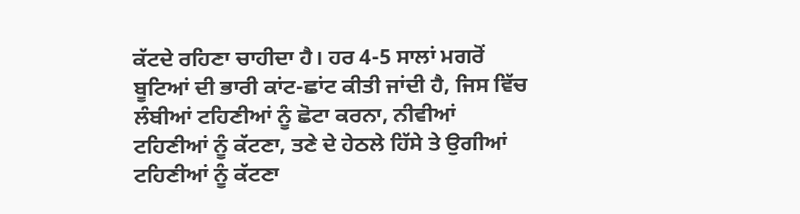ਕੱਟਦੇ ਰਹਿਣਾ ਚਾਹੀਦਾ ਹੈ। ਹਰ 4-5 ਸਾਲਾਂ ਮਗਰੋਂ ਬੂਟਿਆਂ ਦੀ ਭਾਰੀ ਕਾਂਟ-ਛਾਂਟ ਕੀਤੀ ਜਾਂਦੀ ਹੈ, ਜਿਸ ਵਿੱਚ ਲੰਬੀਆਂ ਟਹਿਣੀਆਂ ਨੂੰ ਛੋਟਾ ਕਰਨਾ, ਨੀਵੀਆਂ ਟਹਿਣੀਆਂ ਨੂੰ ਕੱਟਣਾ, ਤਣੇ ਦੇ ਹੇਠਲੇ ਹਿੱਸੇ ਤੇ ਉਗੀਆਂ ਟਹਿਣੀਆਂ ਨੂੰ ਕੱਟਣਾ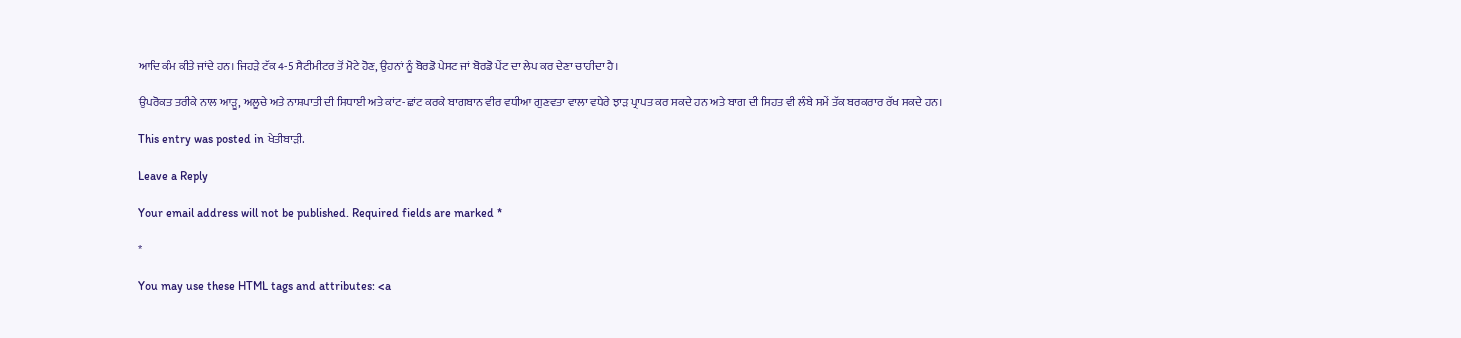ਆਦਿ ਕੰਮ ਕੀਤੇ ਜਾਂਦੇ ਹਨ। ਜਿਹੜੇ ਟੱਕ 4-5 ਸੈਟੀਮੀਟਰ ਤੋਂ ਮੋਟੇ ਹੋਣ, ਉਹਨਾਂ ਨੂੰ ਬੋਰਡੋ ਪੇਸਟ ਜਾਂ ਬੋਰਡੋ ਪੇਂਟ ਦਾ ਲੇਪ ਕਰ ਦੇਣਾ ਚਾਹੀਦਾ ਹੈ।

ਉਪਰੋਕਤ ਤਰੀਕੇ ਨਾਲ ਆੜੂ, ਅਲੂਚੇ ਅਤੇ ਨਾਸ਼ਪਾਤੀ ਦੀ ਸਿਧਾਈ ਅਤੇ ਕਾਂਟ-ਛਾਂਟ ਕਰਕੇ ਬਾਗਬਾਨ ਵੀਰ ਵਧੀਆ ਗੁਣਵਤਾ ਵਾਲਾ ਵਧੇਰੇ ਝਾੜ ਪ੍ਰਾਪਤ ਕਰ ਸਕਦੇ ਹਨ ਅਤੇ ਬਾਗ ਦੀ ਸਿਹਤ ਵੀ ਲੰਬੇ ਸਮੇਂ ਤੱਕ ਬਰਕਰਾਰ ਰੱਖ ਸਕਦੇ ਹਨ।

This entry was posted in ਖੇਤੀਬਾੜੀ.

Leave a Reply

Your email address will not be published. Required fields are marked *

*

You may use these HTML tags and attributes: <a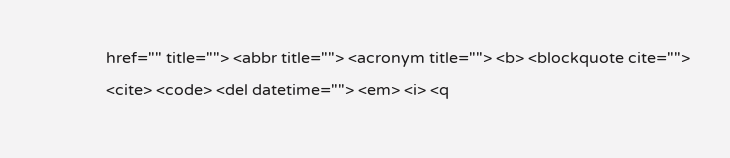href="" title=""> <abbr title=""> <acronym title=""> <b> <blockquote cite=""> <cite> <code> <del datetime=""> <em> <i> <q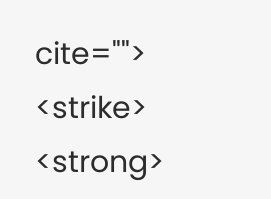cite=""> <strike> <strong>